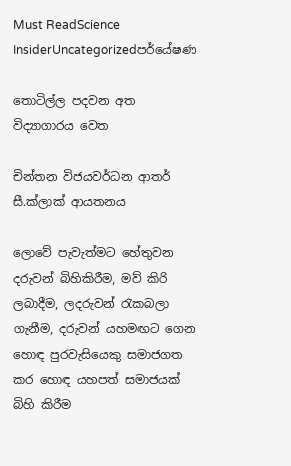Must ReadScience InsiderUncategorizedපර්යේෂණ

තොටිල්ල පදවන අත විද්‍යාගාරය වෙත

චින්තන විජයවර්ධන ආතර් සී.ක්ලාක් ආයතනය

ලොවේ පැවැත්මට හේතුවන දරුවන් බිහිකිරීම, මව් කිරි ලබාදීම, ලදරුවන් රැකබලා ගැනීම, දරුවන් යහමඟට ගෙන හොඳ පුරවැසියෙකු සමාජගත කර හොඳ යහපත් සමාජයක් බිහි කිරීම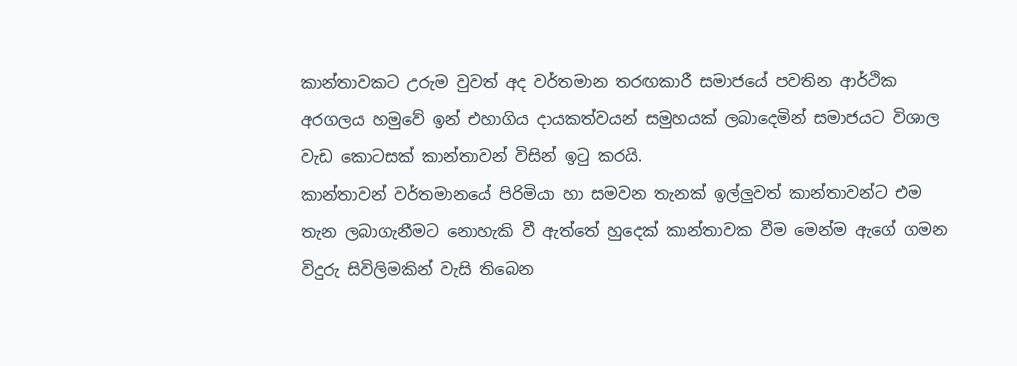කාන්තාවකට උරුම වුවත් අද වර්තමාන තරඟකාරී සමාජයේ පවතින ආර්ථික අරගලය හමුවේ ඉන් එහාගිය දායකත්වයන් සමුහයක් ලබාදෙමින් සමාජයට විශාල වැඩ කොටසක් කාන්තාවන් විසින් ඉටු කරයි.
කාන්තාවන් වර්තමානයේ පිරිමියා හා සමවන තැනක් ඉල්ලුවත් කාන්තාවන්ට එම තැන ලබාගැනීමට නොහැකි වී ඇත්තේ හුදෙක් කාන්තාවක වීම මෙන්ම ඇගේ ගමන විදුරු සිවිලිමකින් වැසි තිබෙන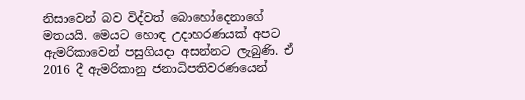නිසාවෙන් බව විද්වත් බොහෝදෙනාගේ මතයයි. මෙයට හොඳ උදාහරණයක් අපට ඇමරිකාවෙන් පසුගියදා අසන්නට ලැබුණි. ඒ 2016 දී ඇමරිකානු ජනාධිපතිවරණයෙන්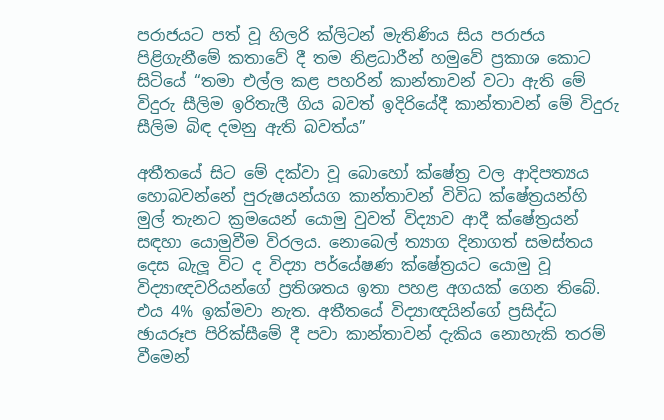පරාජයට පත් වූ හිලරි ක්ලිටන් මැතිණිය සිය පරාජය පිළිගැනීමේ කතාවේ දී තම නිළධාරීන් හමුවේ ප්‍රකාශ කොට සිටියේ “තමා එල්ල කළ පහරින් කාන්තාවන් වටා ඇති මේ විදුරු සීලිම ඉරිතැලී ගිය බවත් ඉදිරියේදී කාන්තාවන් මේ විදුරු සීලිම බිඳ දමනු ඇති බවත්ය”

අතීතයේ සිට මේ දක්වා වූ බොහෝ ක්ෂේත්‍ර වල ආදිපත්‍යය හොබවන්නේ පුරුෂයන්යග කාන්තාවන් විවිධ ක්ෂේත්‍රයන්හි මුල් තැනට ක්‍රමයෙන් යොමු වුවත් විද්‍යාව ආදී ක්ෂේත්‍රයන් සඳහා යොමුවීම විරලය. නොබෙල් ත්‍යාග දිනාගත් සමස්තය දෙස බැලූ විට ද විද්‍යා පර්යේෂණ ක්ෂේත්‍රයට යොමු වූ විද්‍යාඥවරියන්ගේ ප්‍රතිශතය ඉතා පහළ අගයක් ගෙන තිබේ. එය 4% ඉක්මවා නැත. අතීතයේ විද්‍යාඥයින්ගේ ප්‍රසිද්ධ ඡායරූප පිරික්සීමේ දී පවා කාන්තාවන් දැකිය නොහැකි තරම් වීමෙන්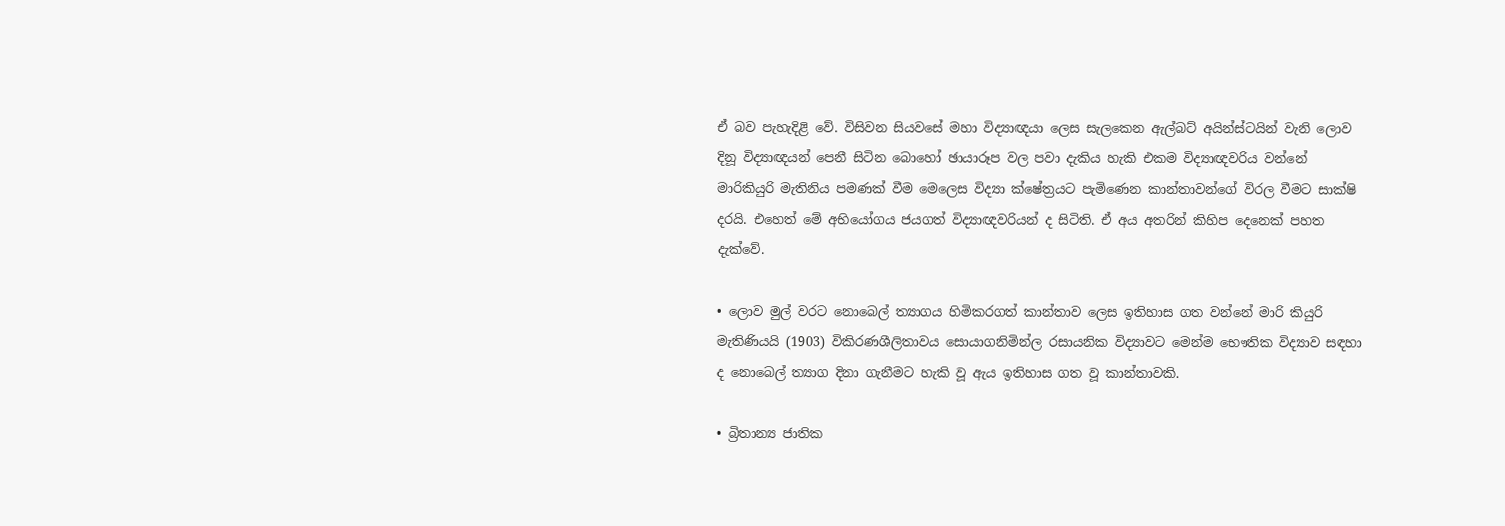ඒ බව පැහැදිළි වේ. විසිවන සියවසේ මහා විද්‍යාඥයා ලෙස සැලකෙන ඇල්බට් අයින්ස්ටයින් වැනි ලොව දිනූ විද්‍යාඥයන් පෙනී සිටින බොහෝ ඡායාරූප වල පවා දැකිය හැකි එකම විද්‍යාඥවරිය වන්නේ මාරිකියුරි මැතිනිය පමණක් වීම මෙලෙස විද්‍යා ක්ෂේත්‍රයට පැමිණෙන කාන්තාවන්ගේ විරල වීමට සාක්ෂි දරයි. එහෙත් මේ අභියෝගය ජයගත් විද්‍යාඥවරියන් ද සිටිති. ඒ අය අතරින් කිහිප දෙනෙක් පහත දැක්වේ.

• ලොව මුල් වරට නොබෙල් ත්‍යාගය හිමිකරගත් කාන්තාව ලෙස ඉතිහාස ගත වන්නේ මාරි කියුරි මැතිණියයි (1903) විකිරණශීලිතාවය සොයාගනිමින්ල රසායනික විද්‍යාවට මෙන්ම භෞතික විද්‍යාව සඳහා ද නොබෙල් ත්‍යාග දිනා ගැනීමට හැකි වූ ඇය ඉතිහාස ගත වූ කාන්තාවකි.

• බ්‍රිතාන්‍ය ජාතික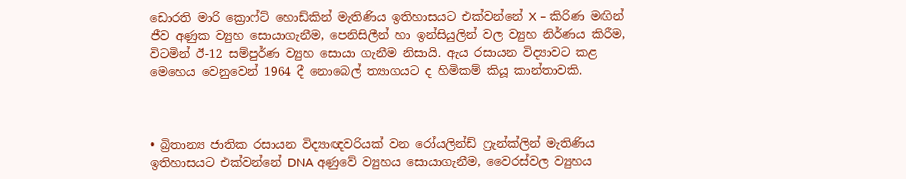ඩොරති මාරි ක්‍රොෆ්ට් හොඩ්කින් මැතිණිය ඉතිහාසයට එක්වන්නේ X – කිරිණ මඟින් ජීව අණුක ව්‍යුහ සොයාගැනීම, පෙනිසිලීන් හා ඉන්සියුලින් වල ව්‍යුහ නිර්ණය කිරීම, විටමින් ඊ-12 සම්පුර්ණ ව්‍යුහ සොයා ගැනීම නිසායි. ඇය රසායන විද්‍යාවට කළ මෙහෙය වෙනුවෙන් 1964 දී නොබෙල් ත්‍යාගයට ද හිමිකම් කියූ කාන්තාවකි.



• බ්‍රිතාන්‍ය ජාතික රසායන විද්‍යාඥවරියක් වන රෝයලින්ඩ් ෆ්‍රැන්ක්ලින් මැතිණිය ඉතිහාසයට එක්වන්නේ DNA අණුවේ ව්‍යුහය සොයාගැනීම, වෛරස්වල ව්‍යුහය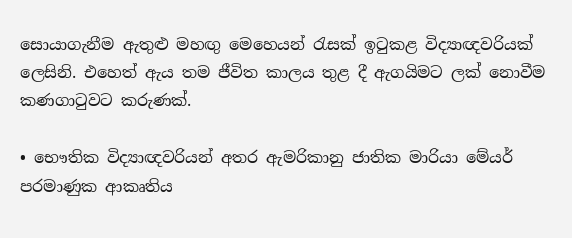සොයාගැනීම ඇතුළු මහඟු මෙහෙයන් රැසක් ඉටුකළ විද්‍යාඥවරියක් ලෙසිනි. එහෙත් ඇය තම ජීවිත කාලය තුළ දී ඇගයිමට ලක් නොවීම කණගාටුවට කරුණක්.

• භෞතික විද්‍යාඥවරියන් අතර ඇමරිකානු ජාතික මාරියා මේයර් පරමාණුක ආකෘතිය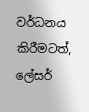වර්ධනය කිරීමටත්, ලේසර්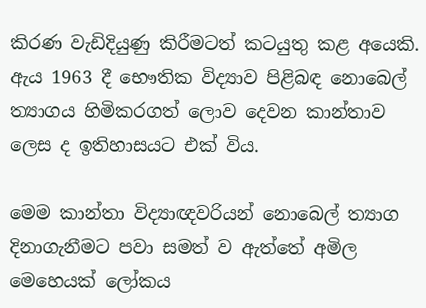කිරණ වැඩිදියුණු කිරීමටත් කටයුතු කළ අයෙකි. ඇය 1963 දී භෞතික විද්‍යාව පිළිබඳ නොබෙල් ත්‍යාගය හිමිකරගත් ලොව දෙවන කාන්තාව ලෙස ද ඉතිහාසයට එක් විය.

මෙම කාන්තා විද්‍යාඥවරියන් නොබෙල් ත්‍යාග දිනාගැනීමට පවා සමත් ව ඇත්තේ අමිල මෙහෙයක් ලෝකය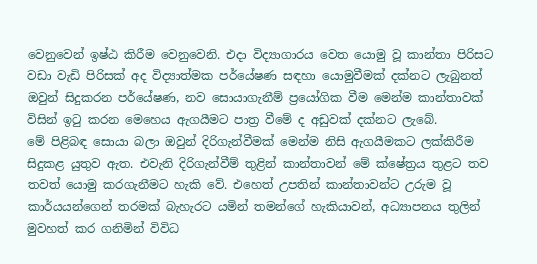වෙනුවෙන් ඉෂ්ඨ කිරීම වෙනුවෙනි. එදා විද්‍යාගාරය වෙත යොමු වූ කාන්තා පිරිසට වඩා වැඩි පිරිසක් අද විද්‍යාත්මක පර්යේෂණ සඳහා යොමුවීමක් දක්නට ලැබුනත් ඔවුන් සිදුකරන පර්යේෂණ, නව සොයාගැනීම් ප්‍රයෝගික වීම මෙන්ම කාන්තාවක් විසින් ඉටු කරන මෙහෙය ඇගයීමට පාත්‍ර වීමේ ද අඩුවක් දක්නට ලැබේ.
මේ පිළිබඳ සොයා බලා ඔවුන් දිරිගැන්වීමක් මෙන්ම නිසි ඇගයීමකට ලක්කිරීම සිදුකළ යුතුව ඇත. එවැනි දිරිගැන්වීම් තුළින් කාන්තාවන් මේ ක්ෂේත්‍රය තුළට තව තවත් යොමු කරගැනීමට හැකි වේ. එහෙත් උපතින් කාන්තාවන්ට උරුම වූ කාර්යයන්ගෙන් තරමක් බැහැරට යමින් තමන්ගේ හැකියාවන්, අධ්‍යාපනය තුලින් මුවහත් කර ගනිමින් විවිධ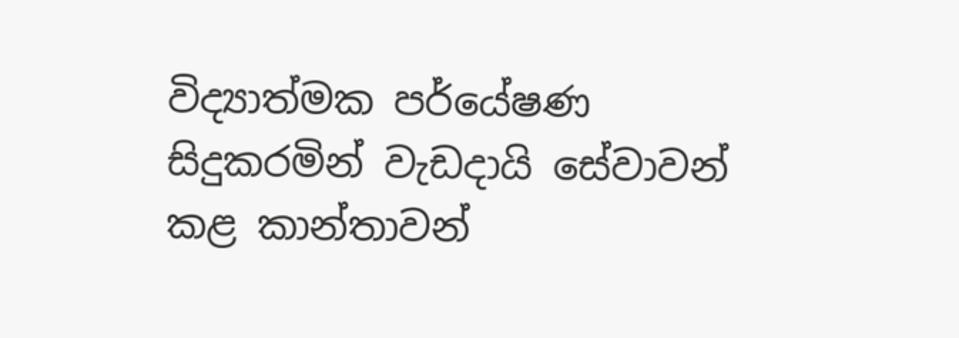විද්‍යාත්මක පර්යේෂණ සිදුකරමින් වැඩදායි සේවාවන් කළ කාන්තාවන්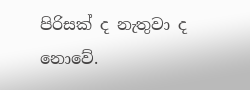පිරිසක් ද නැතුවා ද නොවේ.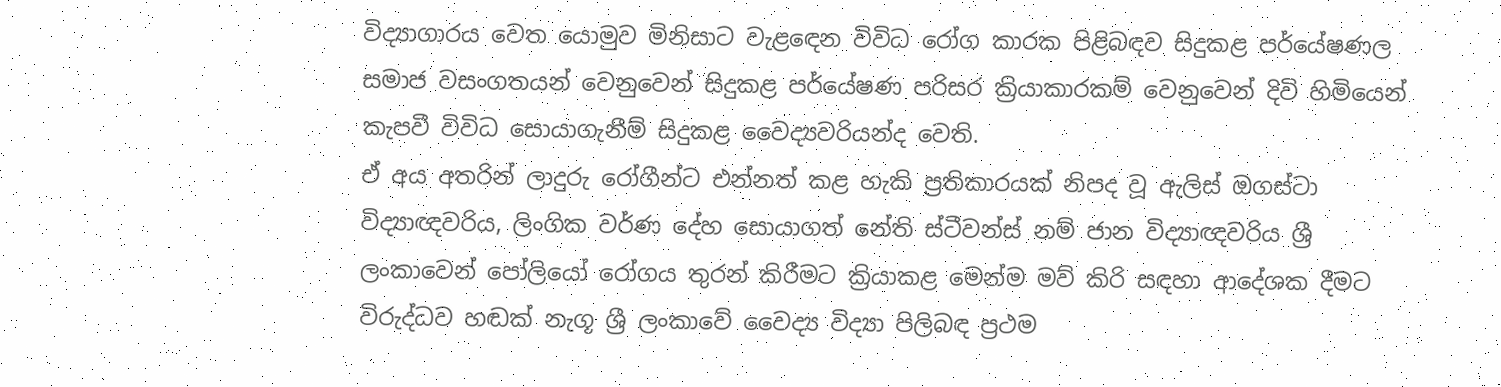විද්‍යාගාරය වෙත යොමුව මිනිසාට වැළඳෙන විවිධ රෝග කාරක පිළිබඳව සිදුකළ පර්යේෂණල සමාජ වසංගතයන් වෙනුවෙන් සිදුකළ පර්යේෂණ පරිසර ක්‍රියාකාරකම් වෙනුවෙන් දිවි හිමියෙන් කැපවී විවිධ සොයාගැනීම් සිදුකළ වෛද්‍යවරියන්ද වෙති.
ඒ අය අතරින් ලාදුරු රෝගීන්ට එන්නත් කළ හැකි ප්‍රතිකාරයක් නිපද වූ ඇලිස් ඔගස්ටා විද්‍යාඥවරිය, ලිංගික වර්ණ දේහ සොයාගත් නේති ස්ටීවන්ස් නම් ජාන විද්‍යාඥවරිය ශ්‍රී ලංකාවෙන් පෝලියෝ රෝගය තුරන් කිරීමට ක්‍රියාකළ මෙන්ම මව් කිරි සඳහා ආදේශක දීමට විරුද්ධව හඬක්‌ නැගූ ශ්‍රී ලංකාවේ වෛද්‍ය විද්‍යා පිලිබඳ ප්‍රථම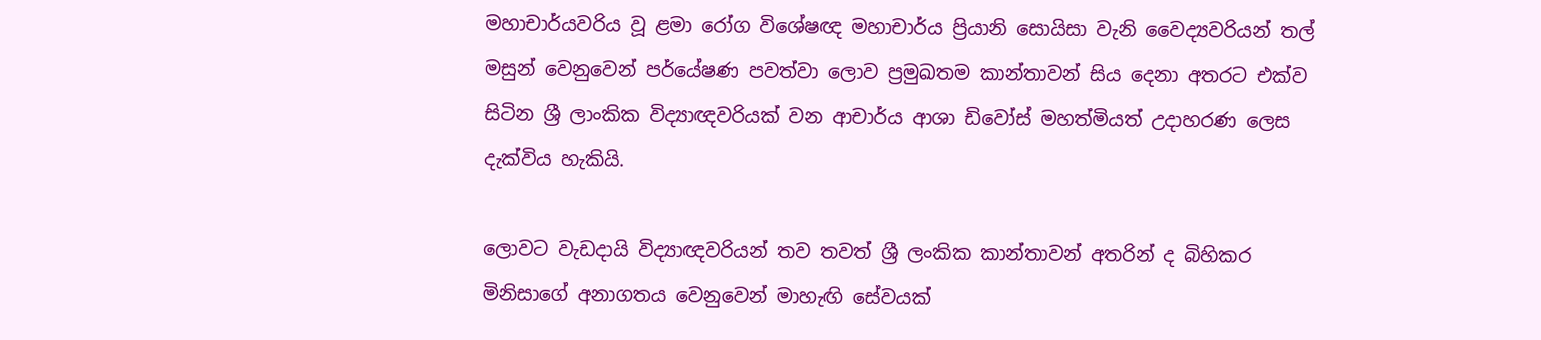මහාචාර්යවරිය වූ ළමා රෝග විශේෂඥ මහාචාර්ය ප්‍රියානි සොයිසා වැනි වෛද්‍යවරියන් තල් මසුන් වෙනුවෙන් පර්යේෂණ පවත්වා ලොව ප්‍රමුඛතම කාන්තාවන් සිය දෙනා අතරට එක්ව සිටින ශ්‍රී ලාංකික විද්‍යාඥවරියක් වන ආචාර්ය ආශා ඩිවෝස් මහත්මියත් උදාහරණ ලෙස දැක්විය හැකියි.

ලොවට වැඩදායි විද්‍යාඥවරියන් තව තවත් ශ්‍රී ලංකික කාන්තාවන් අතරින් ද බිහිකර මිනිසාගේ අනාගතය වෙනුවෙන් මාහැඟි සේවයක්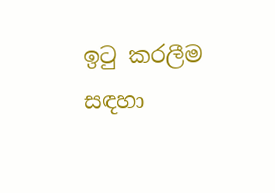ඉටු කරලීම සඳහා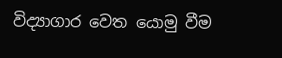විද්‍යාගාර වෙත යොමු වීම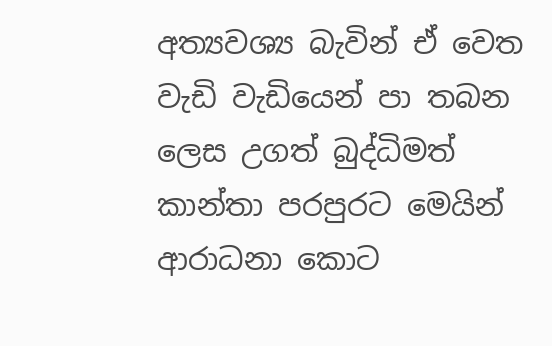අත්‍යවශ්‍ය බැවින් ඒ වෙත වැඩි වැඩියෙන් පා තබන ලෙස උගත් බුද්ධිමත් කාන්තා පරපුරට මෙයින් ආරාධනා කොට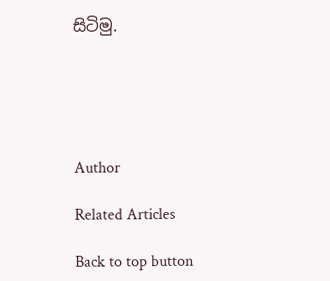සිටිමු.





Author

Related Articles

Back to top button